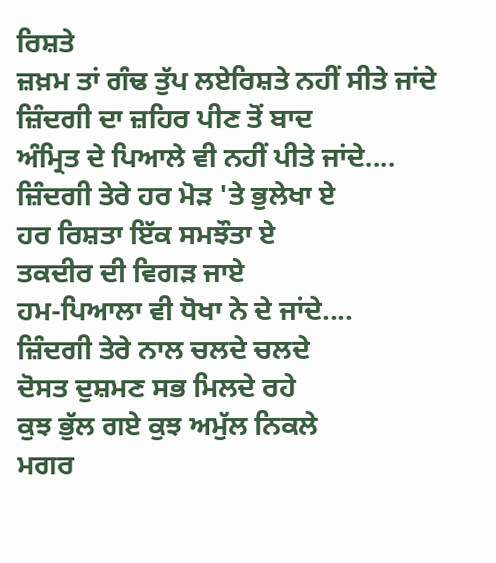ਰਿਸ਼ਤੇ
ਜ਼ਖ਼ਮ ਤਾਂ ਗੰਢ ਤੁੱਪ ਲਏਰਿਸ਼ਤੇ ਨਹੀਂ ਸੀਤੇ ਜਾਂਦੇ
ਜ਼ਿੰਦਗੀ ਦਾ ਜ਼ਹਿਰ ਪੀਣ ਤੋਂ ਬਾਦ
ਅੰਮ੍ਰਿਤ ਦੇ ਪਿਆਲੇ ਵੀ ਨਹੀਂ ਪੀਤੇ ਜਾਂਦੇ....
ਜ਼ਿੰਦਗੀ ਤੇਰੇ ਹਰ ਮੋੜ 'ਤੇ ਭੁਲੇਖਾ ਏ
ਹਰ ਰਿਸ਼ਤਾ ਇੱਕ ਸਮਝੌਤਾ ਏ
ਤਕਦੀਰ ਦੀ ਵਿਗੜ ਜਾਏ
ਹਮ-ਪਿਆਲਾ ਵੀ ਧੋਖਾ ਨੇ ਦੇ ਜਾਂਦੇ....
ਜ਼ਿੰਦਗੀ ਤੇਰੇ ਨਾਲ ਚਲਦੇ ਚਲਦੇ
ਦੋਸਤ ਦੁਸ਼ਮਣ ਸਭ ਮਿਲਦੇ ਰਹੇ
ਕੁਝ ਭੁੱਲ ਗਏ ਕੁਝ ਅਮੁੱਲ ਨਿਕਲੇ
ਮਗਰ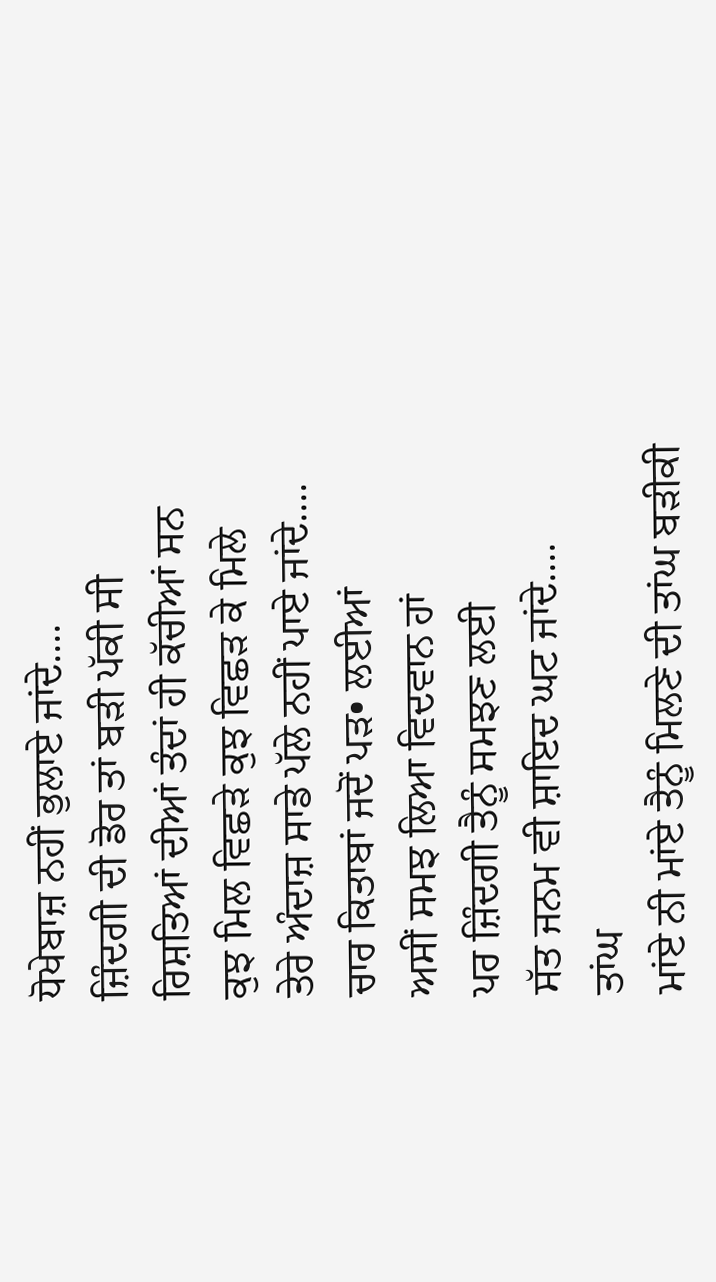ਧੋਖੇਬਾਜ਼ ਨਹੀਂ ਭੁਲਾਏ ਜਾਂਦੇ....
ਜ਼ਿੰਦਗੀ ਦੀ ਡੋਰ ਤਾਂ ਬੜੀ ਪੱਕੀ ਸੀ
ਰਿਸ਼ਤਿਆਂ ਦੀਆਂ ਤੰਦਾਂ ਹੀ ਕੱਚੀਆਂ ਸਨ
ਕੁਝ ਮਿਲ ਵਿਛੜੇ ਕੁਝ ਵਿਛੜ ਕੇ ਮਿਲੇ
ਤੇਰੇ ਅੰਦਾਜ਼ ਸਾਡੇ ਪੱਲੇ ਨਹੀਂ ਪਾਏ ਜਾਂਦੇ....
ਚਾਰ ਕਿਤਾਬਾਂ ਜਦੋਂ ਪੜ• ਲਈਆਂ
ਅਸੀਂ ਸਮਝ ਲਿਆ ਵਿਦਵਾਨ ਹਾਂ
ਪਰ ਜ਼ਿੰਦਗੀ ਤੈਨੂੰ ਸਮਝਣ ਲਈ
ਸੱਤ ਜਨਮ ਵੀ ਸ਼ਾਇਦ ਘਟ ਜਾਂਦੇ....
ਤਾਂਘ
ਮਾਂਏ ਨੀ ਮਾਂਏ ਤੈਨੂੰ ਮਿਲਣੇ ਦੀ ਤਾਂਘ ਬੜੀਕੀ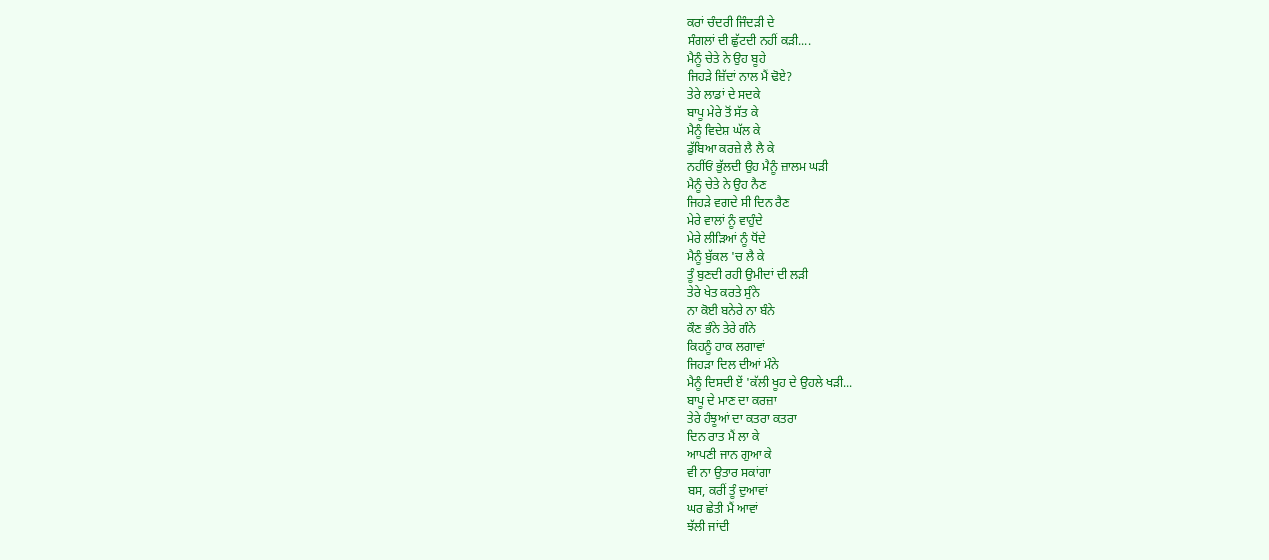ਕਰਾਂ ਚੰਦਰੀ ਜਿੰਦੜੀ ਦੇ
ਸੰਗਲਾਂ ਦੀ ਛੁੱਟਦੀ ਨਹੀਂ ਕੜੀ....
ਮੈਨੂੰ ਚੇਤੇ ਨੇ ਉਹ ਬੂਹੇ
ਜਿਹੜੇ ਜ਼ਿੱਦਾਂ ਨਾਲ ਮੈਂ ਢੋਏ?
ਤੇਰੇ ਲਾਡਾਂ ਦੇ ਸਦਕੇ
ਬਾਪੂ ਮੇਰੇ ਤੋਂ ਸੱਤ ਕੇ
ਮੈਨੂੰ ਵਿਦੇਸ਼ ਘੱਲ ਕੇ
ਡੁੱਬਿਆ ਕਰਜ਼ੇ ਲੈ ਲੈ ਕੇ
ਨਹੀਂਓਂ ਭੁੱਲਦੀ ਉਹ ਮੈਨੂੰ ਜ਼ਾਲਮ ਘੜੀ
ਮੈਨੂੰ ਚੇਤੇ ਨੇ ਉਹ ਨੈਣ
ਜਿਹੜੇ ਵਗਦੇ ਸੀ ਦਿਨ ਰੈਣ
ਮੇਰੇ ਵਾਲਾਂ ਨੂੰ ਵਾਹੁੰਦੇ
ਮੇਰੇ ਲੀੜਿਆਂ ਨੂੰ ਧੋਂਦੇ
ਮੈਨੂੰ ਬੁੱਕਲ 'ਚ ਲੈ ਕੇ
ਤੂੰ ਬੁਣਦੀ ਰਹੀ ਉਮੀਦਾਂ ਦੀ ਲੜੀ
ਤੇਰੇ ਖੇਤ ਕਰਤੇ ਸੁੰਨੇ
ਨਾ ਕੋਈ ਬਨੇਰੇ ਨਾ ਬੰਨੇ
ਕੌਣ ਭੰਨੇ ਤੇਰੇ ਗੰਨੇ
ਕਿਹਨੂੰ ਹਾਕ ਲਗਾਵਾਂ
ਜਿਹੜਾ ਦਿਲ ਦੀਆਂ ਮੰਨੇ
ਮੈਨੂੰ ਦਿਸਦੀ ਏਂ 'ਕੱਲੀ ਖੂਹ ਦੇ ਉਹਲੇ ਖੜੀ...
ਬਾਪੂ ਦੇ ਮਾਣ ਦਾ ਕਰਜ਼ਾ
ਤੇਰੇ ਹੰਝੂਆਂ ਦਾ ਕਤਰਾ ਕਤਰਾ
ਦਿਨ ਰਾਤ ਮੈਂ ਲਾ ਕੇ
ਆਪਣੀ ਜਾਨ ਗੁਆ ਕੇ
ਵੀ ਨਾ ਉਤਾਰ ਸਕਾਂਗਾ
ਬਸ, ਕਰੀਂ ਤੂੰ ਦੁਆਵਾਂ
ਘਰ ਛੇਤੀ ਮੈਂ ਆਵਾਂ
ਝੱਲੀ ਜਾਂਦੀ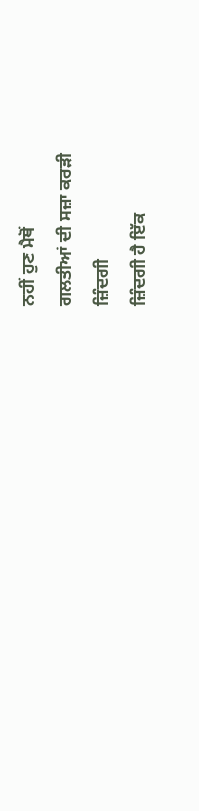ਨਹੀਂ ਹੁਣ ਮੈਥੋਂ
ਗਲਤੀਆਂ ਦੀ ਸਜ਼ਾ ਕਰੜੀ
ਜ਼ਿੰਦਗੀ
ਜ਼ਿੰਦਗੀ ਹੈ ਇੱਕ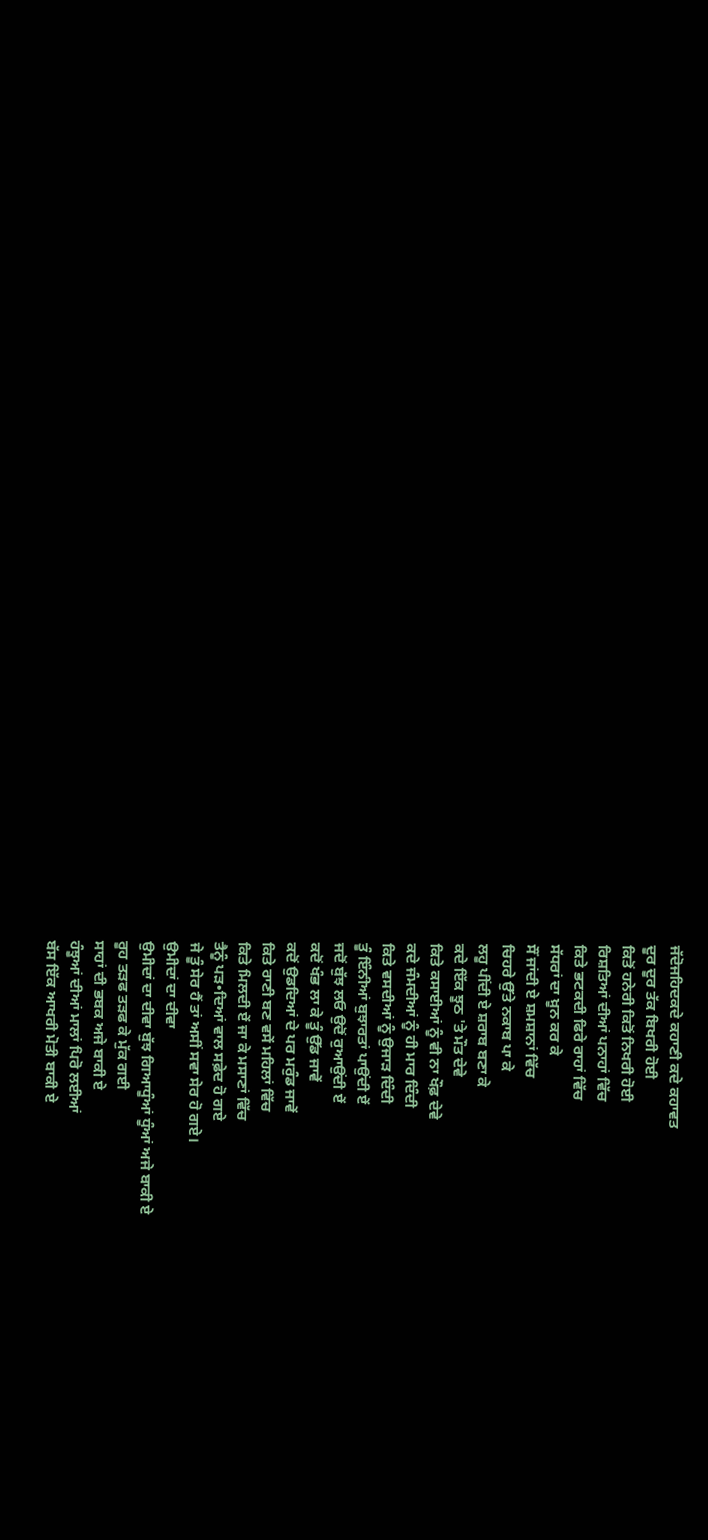ਜੱਦੋਜਹਿਦਕਦੇ ਕਹਾਣੀ ਕਦੇ ਕਹਾਵਤ
ਦੂਰ ਦੂਰ ਤੱਕ ਬਿਖਰੀ ਹੋਈ
ਕਿਤੋਂ ਹਨੇਰੀ ਕਿਤੋਂ ਨਿਖਰੀ ਹੋਈ
ਰਿਸ਼ਤਿਆਂ ਦੀਆਂ ਪਨਾਹਾਂ ਵਿੱਚ
ਕਿਤੇ ਭਟਕਦੀ ਫਿਰੇ ਰਾਹਾਂ ਵਿੱਚ
ਸੱਧਰਾਂ ਦਾ ਖ਼ੂਨ ਕਰ ਕੇ
ਸੌਂ ਜਾਂਦੀ ਏ ਸ਼ਮਸ਼ਾਨਾਂ ਵਿੱਚ
ਚਿਹਰੇ ਉੱਤੇ ਨਕਾਬ ਪਾ ਕੇ
ਲਹੂ ਪੀਂਦੀ ਏ ਸ਼ਰਾਬ ਬਣਾ ਕੇ
ਕਦੇ ਇੱਕ ਝੂਠ 'ਤੇ ਮੌਤ ਦੇਵੇ
ਕਿਤੇ ਕਸਾਈਆਂ ਨੂੰ ਵੀ ਨਾ ਖੌਫ਼ ਦੇਵੇ
ਕਦੇ ਜੰਮਦੀਆਂ ਨੂੰ ਹੀ ਮਾਰ ਦਿੰਦੀ
ਕਿਤੇ ਵਸਦੀਆਂ ਨੂੰ ਉਜਾੜ ਦਿੰਦੀ
ਤੂੰ ਇੰਨੀਆਂ ਬੁਝਾਰਤਾਂ ਪਾਉਂਦੀ ਏਂ
ਜਦੋਂ ਬੁੱਝ ਲਓ ਉਦੋਂ ਰੁਆਉਂਦੀ ਏਂ
ਕਦੋਂ ਖੰਭ ਲਾ ਕੇ ਤੂੰ ਉੱਡ ਜਾਵੇਂ
ਕਦੋਂ ਉਡਦਿਆਂ ਦੇ ਪਰ ਮਰੁੰਡ ਜਾਵੇਂ
ਕਿਤੇ ਰਾਣੀ ਬਣ ਵਸੇਂ ਮਹਿਲਾਂ ਵਿੱਚ
ਕਿਤੇ ਮਿਲਦੀ ਏਂ ਜਾ ਕੇ ਮਸਾਣਾਂ ਵਿੱਚ
ਤੈਨੂੰ ਪੜ•ਦਿਆਂ ਵਾਲ ਸਫ਼ੇਦ ਹੋ ਗਏ
ਜੇ ਤੂੰ ਸੇਰ ਹੈਂ ਤਾਂ ਅਸੀਂ ਸਵਾ ਸੇਰ ਹੋ ਗਏ।
ਉਮੀਦਾਂ ਦਾ ਦੀਵਾ
ਉਮੀਦਾਂ ਦਾ ਦੀਵਾ ਬੁੱਝ ਗਿਆਧੂੰਆਂ ਧੂੰਆਂ ਅਜੇ ਬਾਕੀ ਏ
ਰੂਹ ਤੜਫ ਤੜਫ ਕੇ ਮੁੱਕ ਗਈ
ਸਾਹਾਂ ਦੀ ਭਬਕ ਅਜੇ ਬਾਕੀ ਏ
ਹੰਝੂਆਂ ਦੀਆਂ ਮਾਲਾਂ ਪਿਰੋ ਲਈਆਂ
ਬੱਸ ਇੱਕ ਆਖਰੀ ਮੋਤੀ ਬਾਕੀ ਏ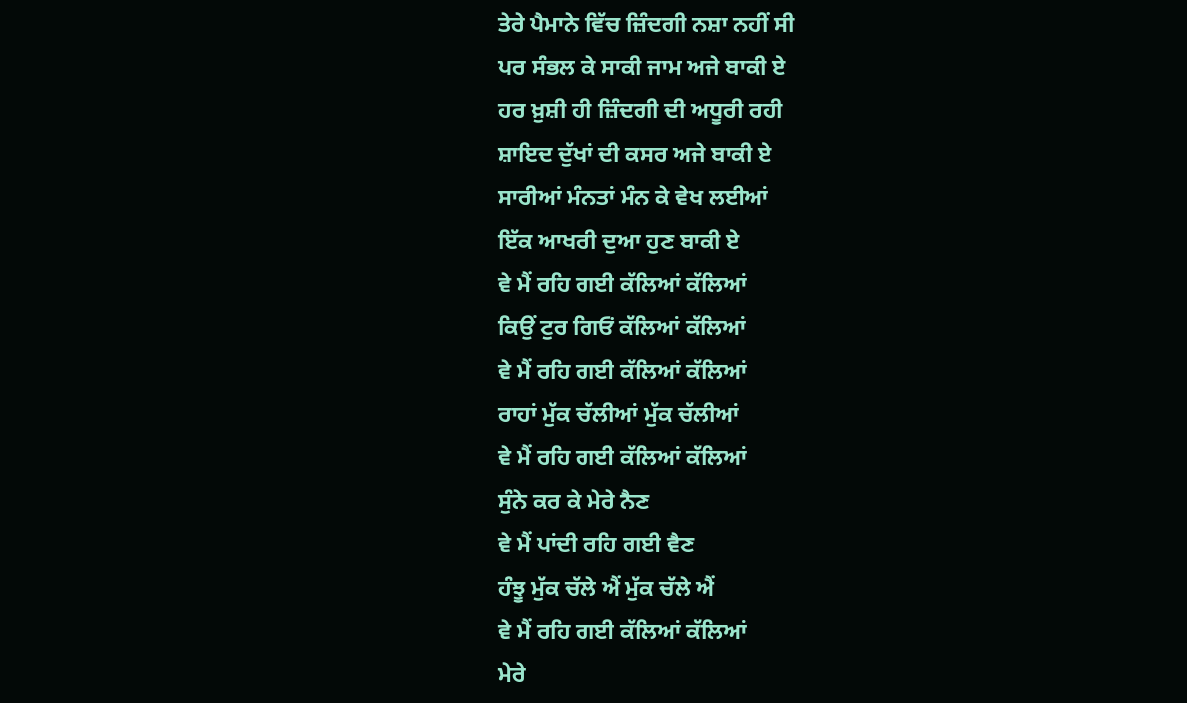ਤੇਰੇ ਪੈਮਾਨੇ ਵਿੱਚ ਜ਼ਿੰਦਗੀ ਨਸ਼ਾ ਨਹੀਂ ਸੀ
ਪਰ ਸੰਭਲ ਕੇ ਸਾਕੀ ਜਾਮ ਅਜੇ ਬਾਕੀ ਏ
ਹਰ ਖ਼ੁਸ਼ੀ ਹੀ ਜ਼ਿੰਦਗੀ ਦੀ ਅਧੂਰੀ ਰਹੀ
ਸ਼ਾਇਦ ਦੁੱਖਾਂ ਦੀ ਕਸਰ ਅਜੇ ਬਾਕੀ ਏ
ਸਾਰੀਆਂ ਮੰਨਤਾਂ ਮੰਨ ਕੇ ਵੇਖ ਲਈਆਂ
ਇੱਕ ਆਖਰੀ ਦੁਆ ਹੁਣ ਬਾਕੀ ਏ
ਵੇ ਮੈਂ ਰਹਿ ਗਈ ਕੱਲਿਆਂ ਕੱਲਿਆਂ
ਕਿਉਂ ਟੁਰ ਗਿਓਂ ਕੱਲਿਆਂ ਕੱਲਿਆਂ
ਵੇ ਮੈਂ ਰਹਿ ਗਈ ਕੱਲਿਆਂ ਕੱਲਿਆਂ
ਰਾਹਾਂ ਮੁੱਕ ਚੱਲੀਆਂ ਮੁੱਕ ਚੱਲੀਆਂ
ਵੇ ਮੈਂ ਰਹਿ ਗਈ ਕੱਲਿਆਂ ਕੱਲਿਆਂ
ਸੁੰਨੇ ਕਰ ਕੇ ਮੇਰੇ ਨੈਣ
ਵੇ ਮੈਂ ਪਾਂਦੀ ਰਹਿ ਗਈ ਵੈਣ
ਹੰਝੂ ਮੁੱਕ ਚੱਲੇ ਐਂ ਮੁੱਕ ਚੱਲੇ ਐਂ
ਵੇ ਮੈਂ ਰਹਿ ਗਈ ਕੱਲਿਆਂ ਕੱਲਿਆਂ
ਮੇਰੇ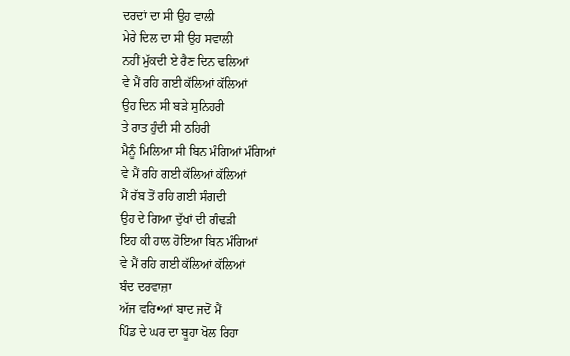ਦਰਦਾਂ ਦਾ ਸੀ ਉਹ ਵਾਲੀ
ਮੇਰੇ ਦਿਲ ਦਾ ਸੀ ਉਹ ਸਵਾਲੀ
ਨਹੀਂ ਮੁੱਕਦੀ ਏ ਰੈਣ ਦਿਨ ਢਲਿਆਂ
ਵੇ ਮੈਂ ਰਹਿ ਗਈ ਕੱਲਿਆਂ ਕੱਲਿਆਂ
ਉਹ ਦਿਨ ਸੀ ਬੜੇ ਸੁਨਿਹਰੀ
ਤੇ ਰਾਤ ਹੁੰਦੀ ਸੀ ਠਹਿਰੀ
ਮੈਨੂੰ ਮਿਲਿਆ ਸੀ ਬਿਨ ਮੰਗਿਆਂ ਮੰਗਿਆਂ
ਵੇ ਮੈਂ ਰਹਿ ਗਈ ਕੱਲਿਆਂ ਕੱਲਿਆਂ
ਮੈਂ ਰੱਬ ਤੋਂ ਰਹਿ ਗਈ ਸੰਗਦੀ
ਉਹ ਦੇ ਗਿਆ ਦੁੱਖਾਂ ਦੀ ਗੰਢੜੀ
ਇਹ ਕੀ ਹਾਲ ਹੋਇਆ ਬਿਨ ਮੰਗਿਆਂ
ਵੇ ਮੈਂ ਰਹਿ ਗਈ ਕੱਲਿਆਂ ਕੱਲਿਆਂ
ਬੰਦ ਦਰਵਾਜ਼ਾ
ਅੱਜ ਵਰਿ•ਆਂ ਬਾਦ ਜਦੋਂ ਮੈਂ
ਪਿੰਡ ਦੇ ਘਰ ਦਾ ਬੂਹਾ ਖੋਲ ਰਿਹਾ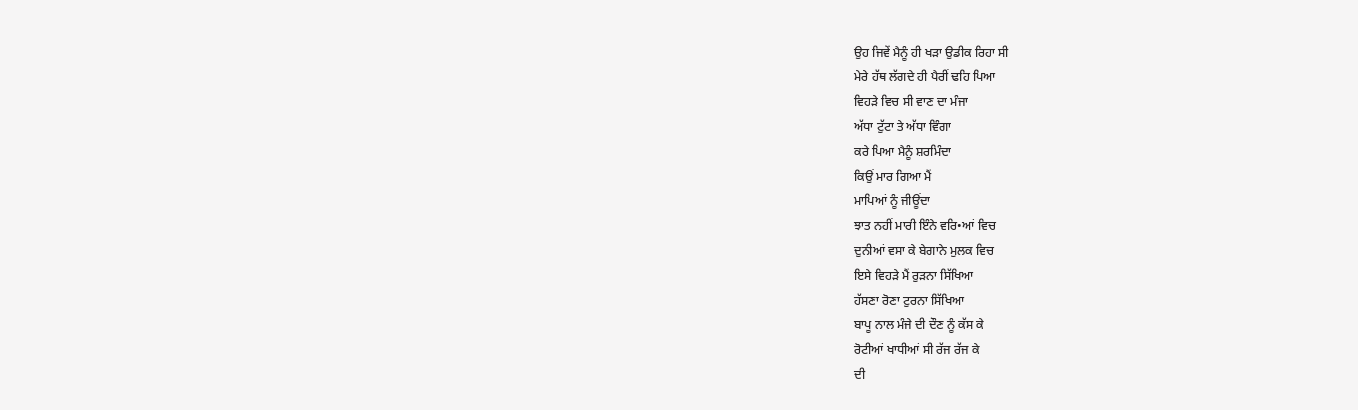ਉਹ ਜਿਵੇਂ ਮੈਨੂੰ ਹੀ ਖੜਾ ਉਡੀਕ ਰਿਹਾ ਸੀ
ਮੇਰੇ ਹੱਥ ਲੱਗਦੇ ਹੀ ਪੈਰੀਂ ਢਹਿ ਪਿਆ
ਵਿਹੜੇ ਵਿਚ ਸੀ ਵਾਣ ਦਾ ਮੰਜਾ
ਅੱਧਾ ਟੁੱਟਾ ਤੇ ਅੱਧਾ ਵਿੰਗਾ
ਕਰੇ ਪਿਆ ਮੈਨੂੰ ਸ਼ਰਮਿੰਦਾ
ਕਿਉਂ ਮਾਰ ਗਿਆ ਮੈਂ
ਮਾਪਿਆਂ ਨੂੰ ਜੀਊਂਦਾ
ਝਾਤ ਨਹੀਂ ਮਾਰੀ ਇੰਨੇ ਵਰਿ•ਆਂ ਵਿਚ
ਦੁਨੀਆਂ ਵਸਾ ਕੇ ਬੇਗਾਨੇ ਮੁਲਕ ਵਿਚ
ਇਸੇ ਵਿਹੜੇ ਮੈਂ ਰੁੜਨਾ ਸਿੱਖਿਆ
ਹੱਸਣਾ ਰੋਣਾ ਟੁਰਨਾ ਸਿੱਖਿਆ
ਬਾਪੂ ਨਾਲ ਮੰਜੇ ਦੀ ਦੌਣ ਨੂੰ ਕੱਸ ਕੇ
ਰੋਟੀਆਂ ਖਾਧੀਆਂ ਸੀ ਰੱਜ ਰੱਜ ਕੇ
ਦੀ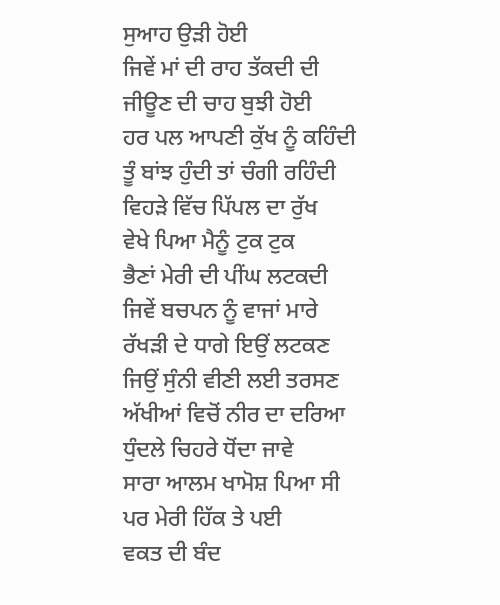ਸੁਆਹ ਉੜੀ ਹੋਈ
ਜਿਵੇਂ ਮਾਂ ਦੀ ਰਾਹ ਤੱਕਦੀ ਦੀ
ਜੀਊਣ ਦੀ ਚਾਹ ਬੁਝੀ ਹੋਈ
ਹਰ ਪਲ ਆਪਣੀ ਕੁੱਖ ਨੂੰ ਕਹਿੰਦੀ
ਤੂੰ ਬਾਂਝ ਹੁੰਦੀ ਤਾਂ ਚੰਗੀ ਰਹਿੰਦੀ
ਵਿਹੜੇ ਵਿੱਚ ਪਿੱਪਲ ਦਾ ਰੁੱਖ
ਵੇਖੇ ਪਿਆ ਮੈਨੂੰ ਟੁਕ ਟੁਕ
ਭੈਣਾਂ ਮੇਰੀ ਦੀ ਪੀਂਘ ਲਟਕਦੀ
ਜਿਵੇਂ ਬਚਪਨ ਨੂੰ ਵਾਜਾਂ ਮਾਰੇ
ਰੱਖੜੀ ਦੇ ਧਾਗੇ ਇਉਂ ਲਟਕਣ
ਜਿਉਂ ਸੁੰਨੀ ਵੀਣੀ ਲਈ ਤਰਸਣ
ਅੱਖੀਆਂ ਵਿਚੋਂ ਨੀਰ ਦਾ ਦਰਿਆ
ਧੁੰਦਲੇ ਚਿਹਰੇ ਧੋਂਦਾ ਜਾਵੇ
ਸਾਰਾ ਆਲਮ ਖਾਮੋਸ਼ ਪਿਆ ਸੀ
ਪਰ ਮੇਰੀ ਹਿੱਕ ਤੇ ਪਈ
ਵਕਤ ਦੀ ਬੰਦ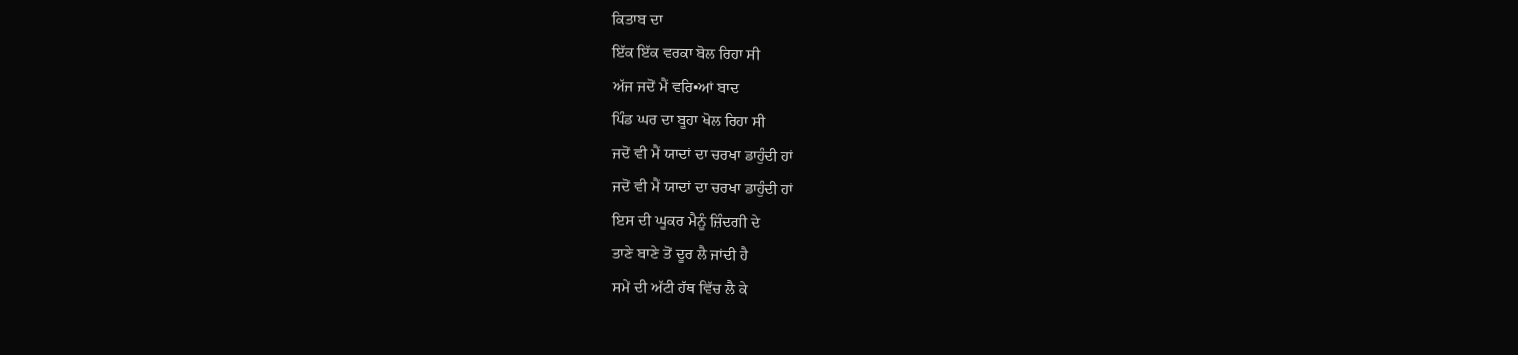ਕਿਤਾਬ ਦਾ
ਇੱਕ ਇੱਕ ਵਰਕਾ ਬੋਲ ਰਿਹਾ ਸੀ
ਅੱਜ ਜਦੋਂ ਮੈਂ ਵਰਿ•ਆਂ ਬਾਦ
ਪਿੰਡ ਘਰ ਦਾ ਬੂਹਾ ਖੋਲ ਰਿਹਾ ਸੀ
ਜਦੋਂ ਵੀ ਮੈਂ ਯਾਦਾਂ ਦਾ ਚਰਖਾ ਡਾਹੁੰਦੀ ਹਾਂ
ਜਦੋਂ ਵੀ ਮੈਂ ਯਾਦਾਂ ਦਾ ਚਰਖਾ ਡਾਹੁੰਦੀ ਹਾਂ
ਇਸ ਦੀ ਘੂਕਰ ਮੈਨੂੰ ਜ਼ਿੰਦਗੀ ਦੇ
ਤਾਣੇ ਬਾਣੇ ਤੋਂ ਦੂਰ ਲੈ ਜਾਂਦੀ ਹੈ
ਸਮੇਂ ਦੀ ਅੱਟੀ ਹੱਥ ਵਿੱਚ ਲੈ ਕੇ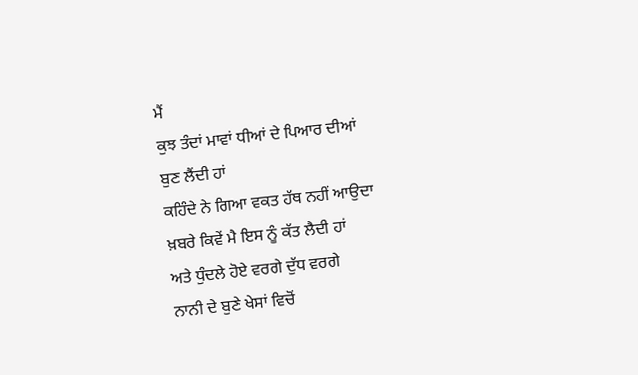ਮੈਂ
ਕੁਝ ਤੰਦਾਂ ਮਾਵਾਂ ਧੀਆਂ ਦੇ ਪਿਆਰ ਦੀਆਂ
ਬੁਣ ਲੈਂਦੀ ਹਾਂ
ਕਹਿੰਦੇ ਨੇ ਗਿਆ ਵਕਤ ਹੱਥ ਨਹੀਂ ਆਉਦਾ
ਖ਼ਬਰੇ ਕਿਵੇਂ ਮੈ ਇਸ ਨੂੰ ਕੱਤ ਲੈਦੀ ਹਾਂ
ਅਤੇ ਧੁੰਦਲੇ ਹੋਏ ਵਰਗੇ ਦੁੱਧ ਵਰਗੇ
ਨਾਨੀ ਦੇ ਬੁਣੇ ਖੇਸਾਂ ਵਿਚੋਂ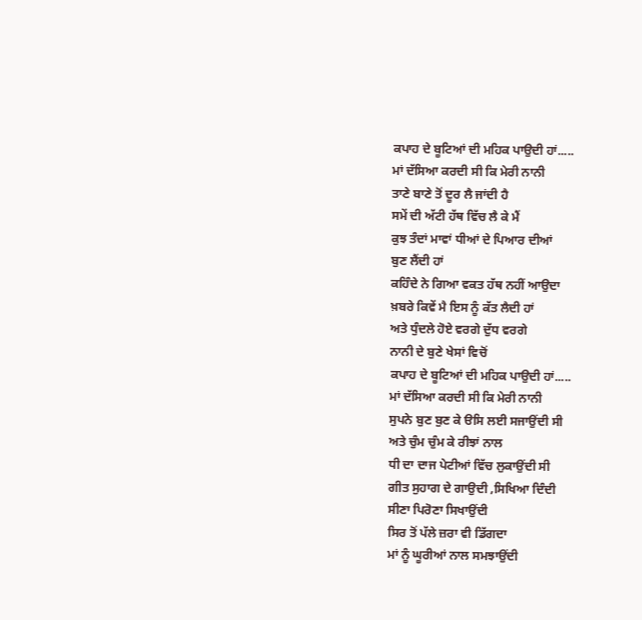ਕਪਾਹ ਦੇ ਬੂਟਿਆਂ ਦੀ ਮਹਿਕ ਪਾਉਦੀ ਹਾਂ.....
ਮਾਂ ਦੱਸਿਆ ਕਰਦੀ ਸੀ ਕਿ ਮੇਰੀ ਨਾਨੀ
ਤਾਣੇ ਬਾਣੇ ਤੋਂ ਦੂਰ ਲੈ ਜਾਂਦੀ ਹੈ
ਸਮੇਂ ਦੀ ਅੱਟੀ ਹੱਥ ਵਿੱਚ ਲੈ ਕੇ ਮੈਂ
ਕੁਝ ਤੰਦਾਂ ਮਾਵਾਂ ਧੀਆਂ ਦੇ ਪਿਆਰ ਦੀਆਂ
ਬੁਣ ਲੈਂਦੀ ਹਾਂ
ਕਹਿੰਦੇ ਨੇ ਗਿਆ ਵਕਤ ਹੱਥ ਨਹੀਂ ਆਉਦਾ
ਖ਼ਬਰੇ ਕਿਵੇਂ ਮੈ ਇਸ ਨੂੰ ਕੱਤ ਲੈਦੀ ਹਾਂ
ਅਤੇ ਧੁੰਦਲੇ ਹੋਏ ਵਰਗੇ ਦੁੱਧ ਵਰਗੇ
ਨਾਨੀ ਦੇ ਬੁਣੇ ਖੇਸਾਂ ਵਿਚੋਂ
ਕਪਾਹ ਦੇ ਬੂਟਿਆਂ ਦੀ ਮਹਿਕ ਪਾਉਦੀ ਹਾਂ.....
ਮਾਂ ਦੱਸਿਆ ਕਰਦੀ ਸੀ ਕਿ ਮੇਰੀ ਨਾਨੀ
ਸੁਪਨੇ ਬੁਣ ਬੁਣ ਕੇ ੳਸਿ ਲਈ ਸਜਾਉਂਦੀ ਸੀ
ਅਤੇ ਚੁੰਮ ਚੁੰਮ ਕੇ ਰੀਝਾਂ ਨਾਲ
ਧੀ ਦਾ ਦਾਜ ਪੇਟੀਆਂ ਵਿੱਚ ਲੁਕਾਉਂਦੀ ਸੀ
ਗੀਤ ਸੁਹਾਗ ਦੇ ਗਾਉਦੀ ,ਸਿਖਿਆ ਦਿੰਦੀ
ਸੀਣਾ ਪਿਰੋਣਾ ਸਿਖਾਉਂਦੀ
ਸਿਰ ਤੋਂ ਪੱਲੇ ਜ਼ਰਾ ਵੀ ਡਿੱਗਦਾ
ਮਾਂ ਨੂੰ ਘੂਰੀਆਂ ਨਾਲ ਸਮਝਾਉਂਦੀ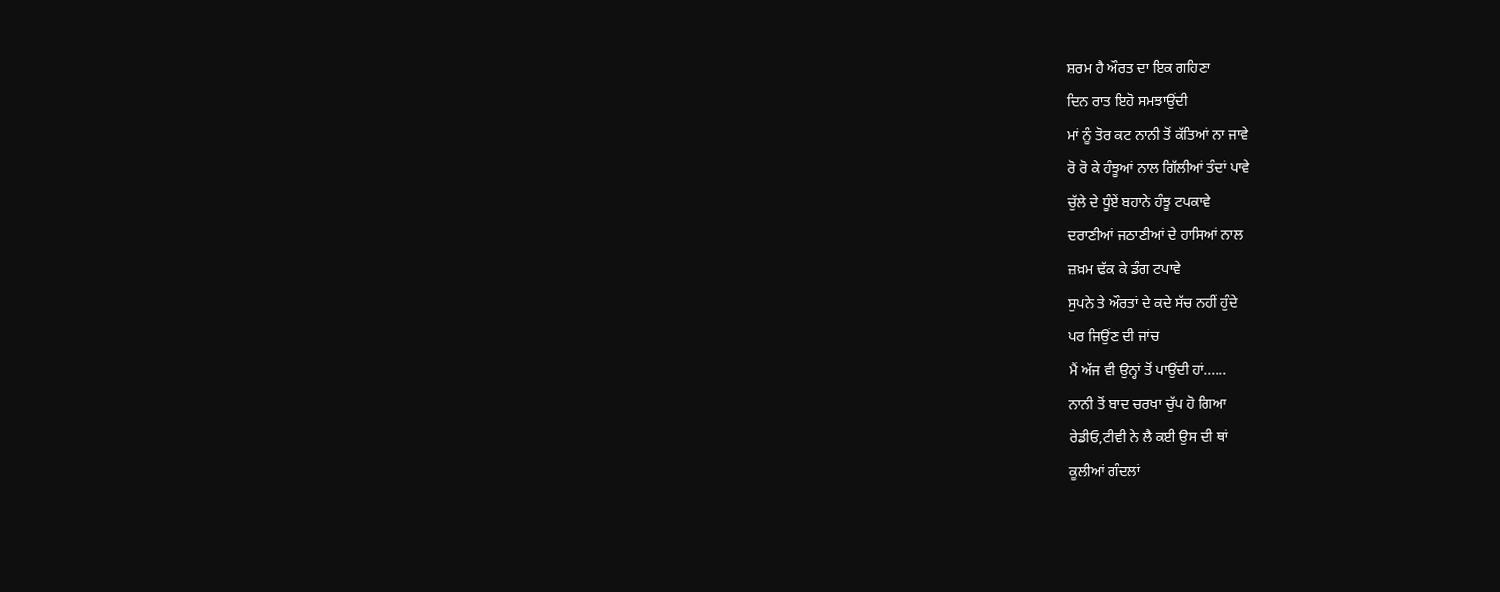ਸ਼ਰਮ ਹੈ ਔਰਤ ਦਾ ਇਕ ਗਹਿਣਾ
ਦਿਨ ਰਾਤ ਇਹੋ ਸਮਝਾਉਂਦੀ
ਮਾਂ ਨੂੰ ਤੋਰ ਕਟ ਨਾਨੀ ਤੋਂ ਕੱਤਿਆਂ ਨਾ ਜਾਵੇ
ਰੋ ਰੋ ਕੇ ਹੰਝੂਆਂ ਨਾਲ ਗਿੱਲੀਆਂ ਤੰਦਾਂ ਪਾਵੇ
ਚੁੱਲੇ ਦੇ ਧੂੰਏਂ ਬਹਾਨੇ ਹੰਝੂ ਟਪਕਾਵੇ
ਦਰਾਣੀਆਂ ਜਠਾਣੀਆਂ ਦੇ ਹਾਸਿਆਂ ਨਾਲ
ਜ਼ਖ਼ਮ ਢੱਕ ਕੇ ਡੰਗ ਟਪਾਵੇ
ਸੁਪਨੇ ਤੇ ਔਰਤਾਂ ਦੇ ਕਦੇ ਸੱਚ ਨਹੀਂ ਹੁੰਦੇ
ਪਰ ਜਿਉਂਣ ਦੀ ਜਾਂਚ
ਮੈਂ ਅੱਜ ਵੀ ਉਨ੍ਹਾਂ ਤੋਂ ਪਾਉਂਦੀ ਹਾਂ......
ਨਾਨੀ ਤੋਂ ਬਾਦ ਚਰਖਾ ਚੁੱਪ ਹੋ ਗਿਆ
ਰੇਡੀਓ,ਟੀਵੀ ਨੇ ਲੈ ਕਈ ਉਸ ਦੀ ਥਾਂ
ਕੂਲੀਆਂ ਗੰਦਲਾਂ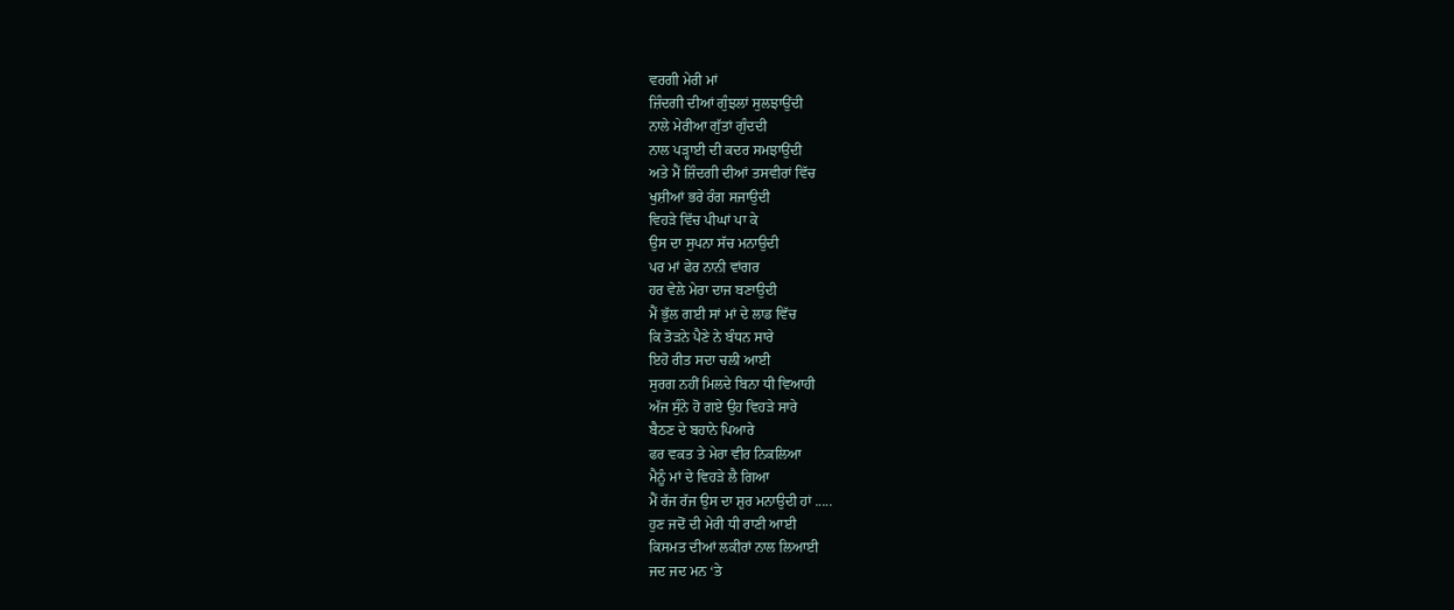ਵਰਗੀ ਮੇਰੀ ਮਾਂ
ਜ਼ਿੰਦਗੀ ਦੀਆਂ ਗੁੰਝਲਾਂ ਸੁਲਝਾਉਂਦੀ
ਨਾਲੇ ਮੇਰੀਆ ਗੁੱਤਾਂ ਗੁੰਦਦੀ
ਨਾਲ ਪੜ੍ਹਾਈ ਦੀ ਕਦਰ ਸਮਝਾਉਂਦੀ
ਅਤੇ ਮੈਂ ਜ਼ਿੰਦਗੀ ਦੀਆਂ ਤਸਵੀਰਾਂ ਵਿੱਚ
ਖੁਸ਼ੀਆਂ ਭਰੇ ਰੰਗ ਸਜਾਉਦੀ
ਵਿਹੜੇ ਵਿੱਚ ਪੀਘਾਂ ਪਾ ਕੇ
ਉਸ ਦਾ ਸੁਪਨਾ ਸੱਚ ਮਨਾਉਦੀ
ਪਰ ਮਾਂ ਫੇਰ ਨਾਨੀ ਵਾਂਗਰ
ਹਰ ਵੇਲੇ ਮੇਰਾ ਦਾਜ ਬਣਾਉਦੀ
ਮੈਂ ਭੁੱਲ ਗਈ ਸਾਂ ਮਾਂ ਦੇ ਲਾਡ ਵਿੱਚ
ਕਿ ਤੋੜਨੇ ਪੈਣੇ ਨੇ ਬੰਧਨ ਸਾਰੇ
ਇਹੋ ਰੀਤ ਸਦਾ ਚਲੀ ਆਈ
ਸੁਰਗ ਨਹੀਂ ਮਿਲਦੇ ਬਿਨਾ ਧੀ ਵਿਆਹੀ
ਅੱਜ ਸੁੰਨੇ ਹੋ ਗਏ ਉਹ ਵਿਹੜੇ ਸਾਰੇ
ਬੈਠਣ ਦੇ ਬਹਾਨੇ ਪਿਆਰੇ
ਫਰ ਵਕਤ ਤੇ ਮੇਰਾ ਵੀਰ ਨਿਕਲਿਆ
ਮੈਨੂੰ ਮਾਂ ਦੇ ਵਿਹੜੇ ਲੈ ਗਿਆ
ਮੈਂ ਰੱਜ ਰੱਜ ਉਸ ਦਾ ਸ਼ੁਰ ਮਨਾਉਦੀ ਹਾਂ .....
ਹੁਣ ਜਦੋਂ ਦੀ ਮੇਰੀ ਧੀ ਰਾਣੀ ਆਈ
ਕਿਸਮਤ ਦੀਆਂ ਲਕੀਰਾਂ ਨਾਲ ਲਿਆਈ
ਜਦ ਜਦ ਮਨ ‘ਤੇ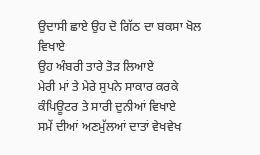ਉਦਾਸੀ ਛਾਏ ਉਹ ਦੋ ਗਿੱਠ ਦਾ ਬਕਸਾ ਖੋਲ ਵਿਖਾਏ
ਉਹ ਅੰਬਰੀ ਤਾਰੇ ਤੋੜ ਲਿਆਏ
ਮੇਰੀ ਮਾਂ ਤੇ ਮੇਰੇ ਸੁਪਨੇ ਸਾਕਾਰ ਕਰਕੇ
ਕੰਪਿਊਟਰ ਤੇ ਸਾਰੀ ਦੁਨੀਆਂ ਵਿਖਾਏ
ਸਮੇਂ ਦੀਆਂ ਅਣਮੁੱਲਆਂ ਦਾਤਾਂ ਵੇਖਵੇਖ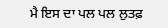ਮੈ ਇਸ ਦਾ ਪਲ ਪਲ ਲੁਤਫ਼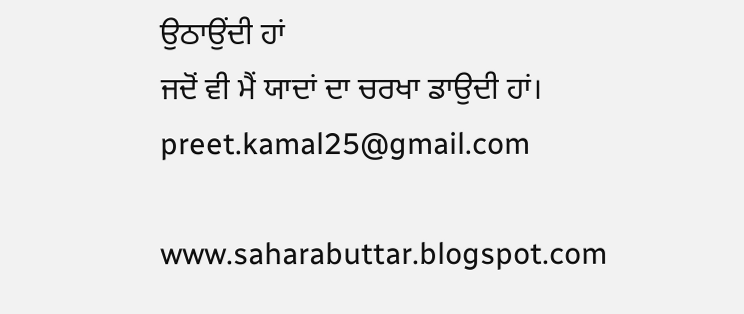ਉਠਾਉਂਦੀ ਹਾਂ
ਜਦੋਂ ਵੀ ਮੈਂ ਯਾਦਾਂ ਦਾ ਚਰਖਾ ਡਾਉਦੀ ਹਾਂ।
preet.kamal25@gmail.com

www.saharabuttar.blogspot.com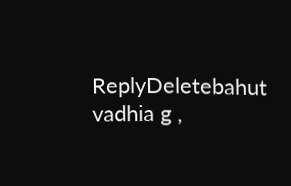ReplyDeletebahut vadhia g ,